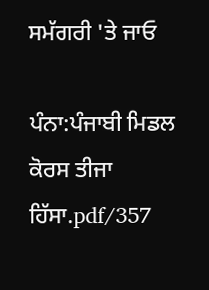ਸਮੱਗਰੀ 'ਤੇ ਜਾਓ

ਪੰਨਾ:ਪੰਜਾਬੀ ਮਿਡਲ ਕੋਰਸ ਤੀਜਾ ਹਿੱਸਾ.pdf/357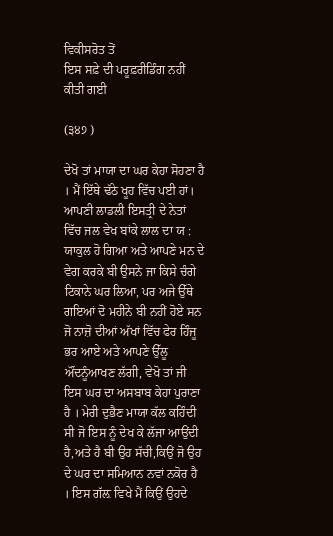ਵਿਕੀਸਰੋਤ ਤੋਂ
ਇਸ ਸਫ਼ੇ ਦੀ ਪਰੂਫ਼ਰੀਡਿੰਗ ਨਹੀਂ ਕੀਤੀ ਗਈ

(੩੪੭ )

ਦੇਖੋ ਤਾਂ ਮਾਯਾ ਦਾ ਘਰ ਕੇਹਾ ਸੋਹਣਾ ਹੈ । ਮੈਂ ਇੱਥੇ ਢੱਠੇ ਖੂਹ ਵਿੱਚ ਪਈ ਹਾਂ। ਆਪਣੀ ਲਾਡਲੀ ਇਸਤ੍ਰੀ ਦੇ ਨੇਤਾਂ ਵਿੱਚ ਜਲ ਵੇਖ ਬਾਂਕੇ ਲਾਲ ਦਾ ਯ : ਯਾਕੁਲ ਹੋ ਗਿਆ ਅਤੇ ਆਪਣੇ ਮਨ ਦੇ ਵੇਗ ਕਰਕੇ ਬੀ ਉਸਨੇ ਜਾ ਕਿਸੇ ਚੰਗੇ ਟਿਕਾਨੇ ਘਰ ਲਿਆ, ਪਰ ਅਜੇ ਉੱਥੇ ਗਇਆਂ ਦੋ ਮਹੀਨੇ ਬੀ ਨਹੀਂ ਹੋਏ ਸਨ ਜੋ ਨਾਜ਼ੋ ਦੀਆਂ ਅੱਖਾਂ ਵਿੱਚ ਫੇਰ ਹਿੰਜੂ ਭਰ ਆਏ ਅਤੇ ਆਪਣੇ ਉੱਲੂ ਔਂਦਨੂੰਆਖਣ ਲੱਗੀ, ਵੇਖੋ ਤਾਂ ਜੀ ਇਸ ਘਰ ਦਾ ਅਸਬਾਬ ਕੇਹਾ ਪੁਰਾਣਾ ਹੈ । ਮੇਰੀ ਦੁਭੈਣ ਮਾਯਾ ਕੱਲ ਕਹਿੰਦੀ ਸੀ ਜੋ ਇਸ ਨੂੰ ਦੇਖ ਕੇ ਲੱਜਾ ਆਉਂਦੀ ਹੈ,ਅਤੇ ਹੈ ਬੀ ਉਹ ਸੱਚੀ,ਕਿਉਂ ਜੋ ਉਹ ਦੇ ਘਰ ਦਾ ਸਮਿਆਨ ਨਵਾਂ ਨਕੋਰ ਹੈ । ਇਸ ਗੱਲ਼ ਵਿਖੇ ਮੈਂ ਕਿਉਂ ਉਹਦੇ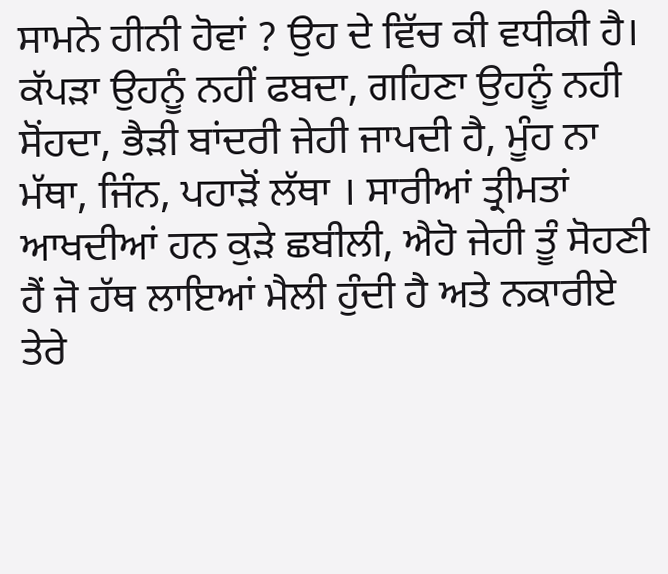ਸਾਮਨੇ ਹੀਨੀ ਹੋਵਾਂ ? ਉਹ ਦੇ ਵਿੱਚ ਕੀ ਵਧੀਕੀ ਹੈ। ਕੱਪੜਾ ਉਹਨੂੰ ਨਹੀਂ ਫਬਦਾ, ਗਹਿਣਾ ਉਹਨੂੰ ਨਹੀ ਸੋਂਹਦਾ, ਭੈੜੀ ਬਾਂਦਰੀ ਜੇਹੀ ਜਾਪਦੀ ਹੈ, ਮੂੰਹ ਨਾ ਮੱਥਾ, ਜਿੰਨ, ਪਹਾੜੋਂ ਲੱਥਾ । ਸਾਰੀਆਂ ਤ੍ਰੀਮਤਾਂ ਆਖਦੀਆਂ ਹਨ ਕੁੜੇ ਛਬੀਲੀ, ਐਹੋ ਜੇਹੀ ਤੂੰ ਸੋਹਣੀ ਹੈਂ ਜੋ ਹੱਥ ਲਾਇਆਂ ਮੈਲੀ ਹੁੰਦੀ ਹੈ ਅਤੇ ਨਕਾਰੀਏ ਤੇਰੇ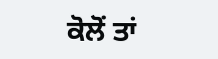ਕੋਲੋਂ ਤਾਂ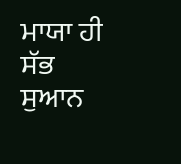ਮਾਯਾ ਹੀ ਸੱਭ ਸੁਆਨ